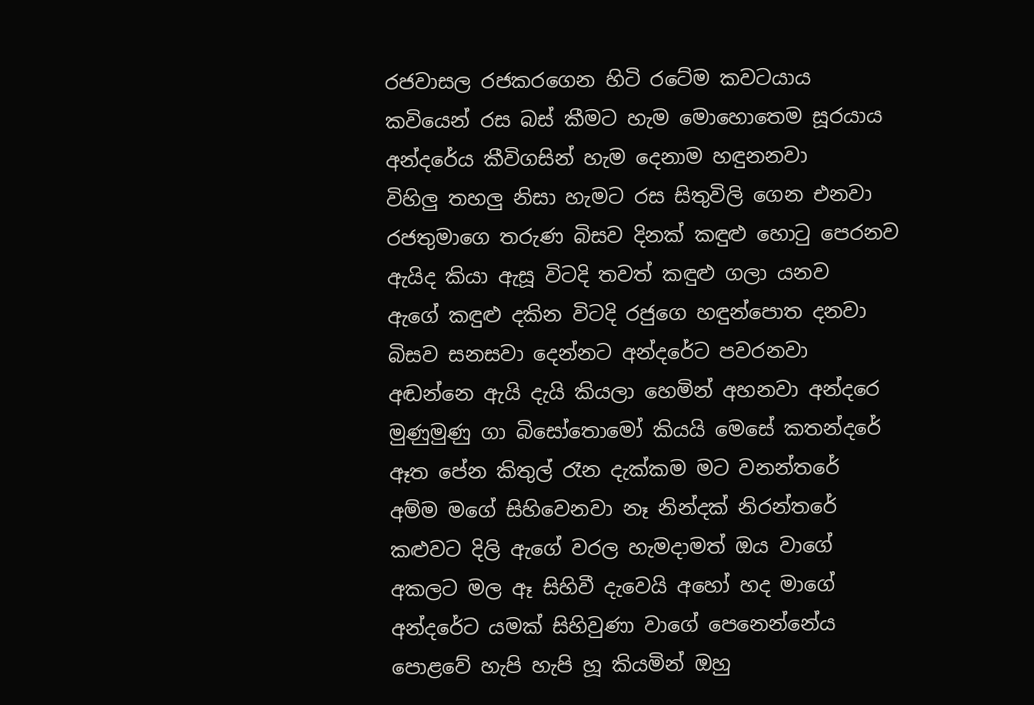රජවාසල රජකරගෙන හිටි රටේම කවටයාය
කවියෙන් රස බස් කීමට හැම මොහොතෙම සූරයාය
අන්දරේය කීවිගසින් හැම දෙනාම හඳුනනවා
විහිලු තහලු නිසා හැමට රස සිතුවිලි ගෙන එනවා
රජතුමාගෙ තරුණ බිසව දිනක් කඳුළු හොටු පෙරනව
ඇයිද කියා ඇසූ විටදි තවත් කඳුළු ගලා යනව
ඇගේ කඳුළු දකින විටදි රජුගෙ හඳුන්පොත දනවා
බිසව සනසවා දෙන්නට අන්දරේට පවරනවා
අඬන්නෙ ඇයි දැයි කියලා හෙමින් අහනවා අන්දරෙ
මුණුමුණු ගා බිසෝතොමෝ කියයි මෙසේ කතන්දරේ
ඈත පේන කිතුල් රෑන දැක්කම මට වනන්තරේ
අම්ම මගේ සිහිවෙනවා නෑ නින්දක් නිරන්තරේ
කළුවට දිලි ඇගේ වරල හැමදාමත් ඔය වාගේ
අකලට මල ඈ සිහිවී දැවෙයි අහෝ හද මාගේ
අන්දරේට යමක් සිහිවුණා වාගේ පෙනෙන්නේය
පොළවේ හැපි හැපි හූ කියමින් ඔහු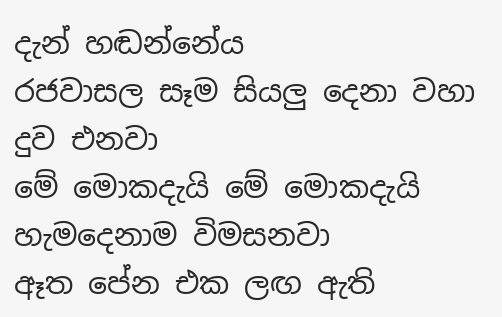දැන් හඬන්නේය
රජවාසල සෑම සියලු දෙනා වහා දුව එනවා
මේ මොකදැයි මේ මොකදැයි හැමදෙනාම විමසනවා
ඈත පේන එක ලඟ ඇති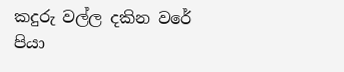කදුරු වල්ල දකින වරේ
පියා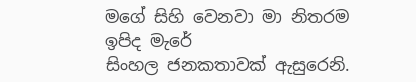මගේ සිහි වෙනවා මා නිතරම ඉපිද මැරේ
සිංහල ජනකතාවක් ඇසුරෙනි.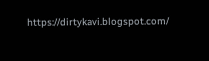https://dirtykavi.blogspot.com/